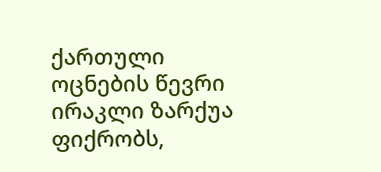ქართული ოცნების წევრი ირაკლი ზარქუა ფიქრობს,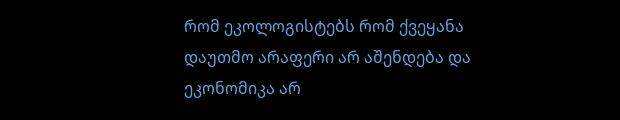რომ ეკოლოგისტებს რომ ქვეყანა დაუთმო არაფერი არ აშენდება და ეკონომიკა არ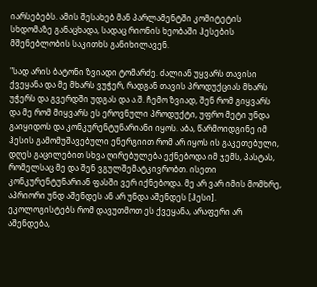იარსებებს. ამის შესახებ მან პარლამენტში კომიტეტის სხდომაზე განაცხადა, სადაც რიონის ხეობაში ჰესების მშენებლობის საკითხს განიხილავენ.

"სად არის ბატონი ზვიადი ტომარძე. ძალიან უყვარს თავისი ქვეყანა და მე მხარს ვუჭერ, რადგან თავის პროდუქციას მხარს უჭერს და გვერდში უდგას და ა.შ. ჩემო ზვიად, შენ რომ გიყვარს და მე რომ მიყვარს ეს ეროვნული პროდუქტი, უფრო მეტი უნდა გაიყიდოს და კონკურენტუნარიანი იყოს. აბა, წარმოიდგინე იმ ჰესის გამომუშავებული ენერგიით რომ არ იყოს ის გაკეთებული, დღეს გაცილებით სხვა ღირებულება ექნებოდა იმ ჯემს, პასტას, რომელსაც მე და შენ ვგულშემატკივრობთ. ისეთი კონკურენტუნარიან ფასში ვერ იქნებოდა. მე არ ვარ იმის მომხრე, აპრიორი უნდ აშენდეს ან არ უნდა აშენდეს [ჰესი]. ეკოლოგისტებს რომ დავუთმოთ ეს ქვეყანა, არაფერი არ აშენდება,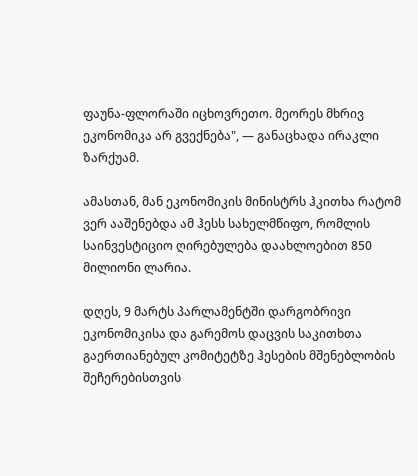ფაუნა-ფლორაში იცხოვრეთო. მეორეს მხრივ ეკონომიკა არ გვექნება", — განაცხადა ირაკლი ზარქუამ.

ამასთან, მან ეკონომიკის მინისტრს ჰკითხა რატომ ვერ ააშენებდა ამ ჰესს სახელმწიფო, რომლის საინვესტიციო ღირებულება დაახლოებით 850 მილიონი ლარია.

დღეს, 9 მარტს პარლამენტში დარგობრივი ეკონომიკისა და გარემოს დაცვის საკითხთა გაერთიანებულ კომიტეტზე ჰესების მშენებლობის შეჩერებისთვის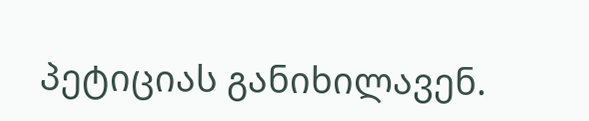პეტიციას განიხილავენ.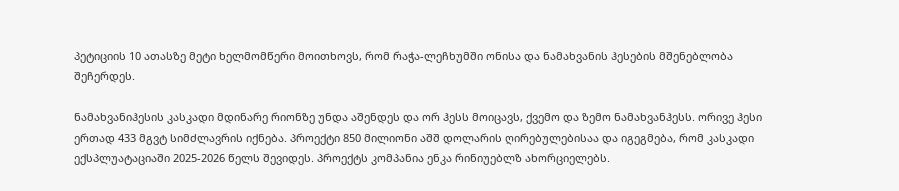პეტიციის 10 ათასზე მეტი ხელმომწერი მოითხოვს, რომ რაჭა-ლეჩხუმში ონისა და ნამახვანის ჰესების მშენებლობა შეჩერდეს.

ნამახვანიჰესის კასკადი მდინარე რიონზე უნდა აშენდეს და ორ ჰესს მოიცავს, ქვემო და ზემო ნამახვანჰესს. ორივე ჰესი ერთად 433 მგვტ სიმძლავრის იქნება. პროექტი 850 მილიონი აშშ დოლარის ღირებულებისაა და იგეგმება, რომ კასკადი ექსპლუატაციაში 2025-2026 წელს შევიდეს. პროექტს კომპანია ენკა რინიუებლზ ახორციელებს.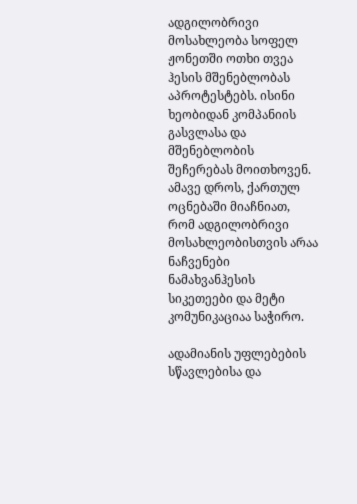ადგილობრივი მოსახლეობა სოფელ ჟონეთში ოთხი თვეა ჰესის მშენებლობას აპროტესტებს. ისინი ხეობიდან კომპანიის გასვლასა და მშენებლობის შეჩერებას მოითხოვენ. ამავე დროს, ქართულ ოცნებაში მიაჩნიათ, რომ ადგილობრივი მოსახლეობისთვის არაა ნაჩვენები ნამახვანჰესის სიკეთეები და მეტი კომუნიკაციაა საჭირო.

ადამიანის უფლებების სწავლებისა და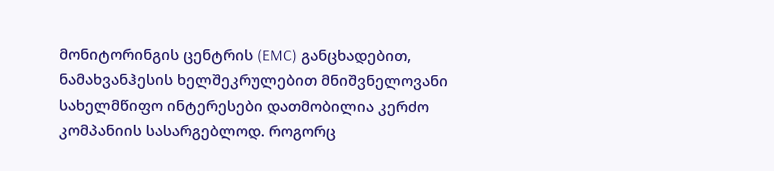მონიტორინგის ცენტრის (EMC) განცხადებით, ნამახვანჰესის ხელშეკრულებით მნიშვნელოვანი სახელმწიფო ინტერესები დათმობილია კერძო კომპანიის სასარგებლოდ. როგორც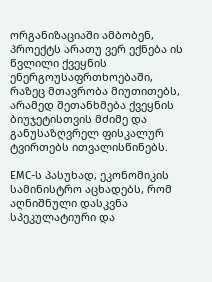ორგანიზაციაში ამბობენ, პროექტს არათუ ვერ ექნება ის წვლილი ქვეყნის ენერგოუსაფრთხოებაში, რაზეც მთავრობა მიუთითებს, არამედ შეთანხმება ქვეყნის ბიუჯეტისთვის მძიმე და განუსაზღვრელ ფისკალურ ტვირთებს ითვალისწინებს.

EMC-ს პასუხად, ეკონომიკის სამინისტრო აცხადებს, რომ აღნიშნული დასკვნა სპეკულატიური და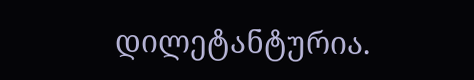დილეტანტურია.